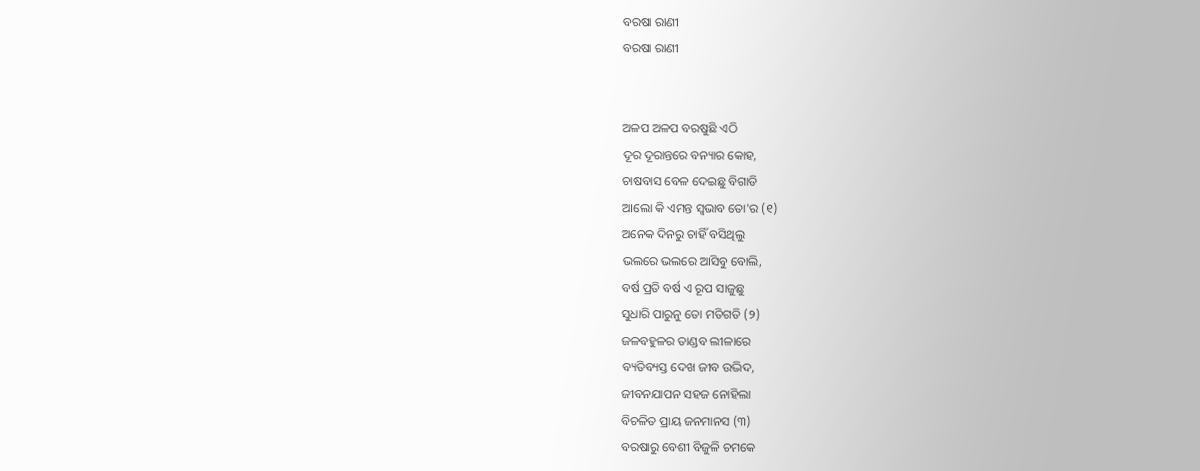ବରଷା ରାଣୀ
ବରଷା ରାଣୀ


ଅଳପ ଅଳପ ବରଷୁଛି ଏଠି
ଦୂର ଦୂରାନ୍ତରେ ବନ୍ୟାର କୋହ,
ଚାଷବାସ ବେଳ ଦେଇଛୁ ବିଗାଡି
ଆଲୋ କି ଏମନ୍ତ ସ୍ୱଭାବ ତୋ'ର (୧)
ଅନେକ ଦିନରୁ ଚାହିଁ ବସିଥିଲୁ
ଭଲରେ ଭଲରେ ଆସିବୁ ବୋଲି,
ବର୍ଷ ପ୍ରତି ବର୍ଷ ଏ ରୂପ ସାଜୁଛୁ
ସୁଧାରି ପାରୁନୁ ତୋ ମତିଗତି (୨)
ଜଳବହୁଳର ତାଣ୍ଡବ ଲୀଳାରେ
ବ୍ୟତିବ୍ୟସ୍ତ ଦେଖ ଜୀବ ଉଦ୍ଭିଦ,
ଜୀବନଯାପନ ସହଜ ନୋହିଲା
ବିଚଳିତ ପ୍ରାୟ ଜନମାନସ (୩)
ବରଷାରୁ ବେଶୀ ବିଜୁଳି ଚମକେ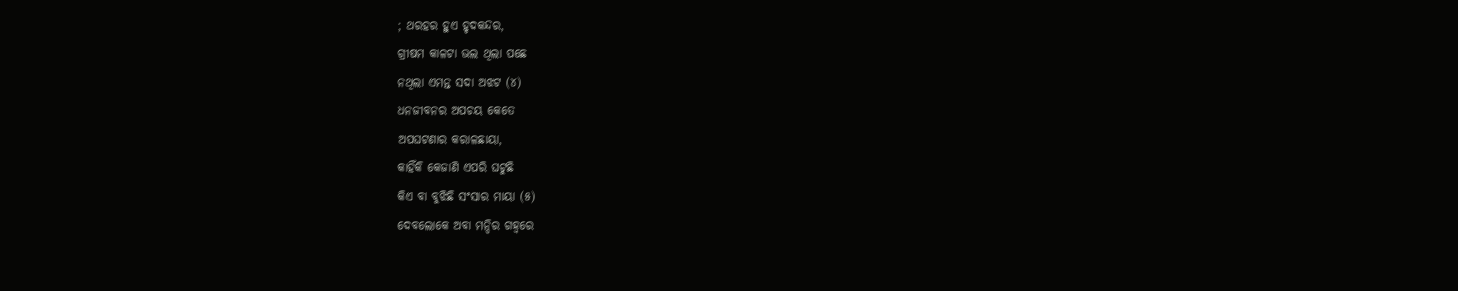; ଥରହର ହୁଏ ହୃଦକନ୍ଦର,
ଗ୍ରୀଷମ କାଳଟା ଭଲ ଥିଲା ପଛେ
ନଥିଲା ଏମନ୍ତ ସଦା ଅଝଟ (୪)
ଧନଜୀବନର ଅପଚୟ କେତେ
ଅପଘଟଣାର କରାଳଛାୟା,
କାହିଁକି କେଜାଣି ଏପରି ଘଟୁଛି
କିଏ ବା ବୁଝିଛି ସଂସାର ମାୟା (୫)
ଦେବଲୋକେ ଅବା ମନ୍ଦିର ଗହ୍ୱରେ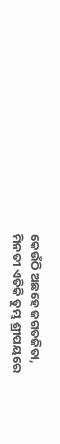କେଉଁଠି ଅଛହେ ଜଗତଜିତା,
ମିନତୀ ଏତିକି ତୁମ୍ଭ ଶ୍ରୀପୟରେ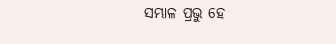ସମ୍ଭାଳ ପ୍ରଭୁ ହେ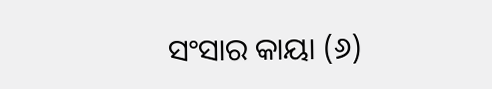ସଂସାର କାୟା (୬)